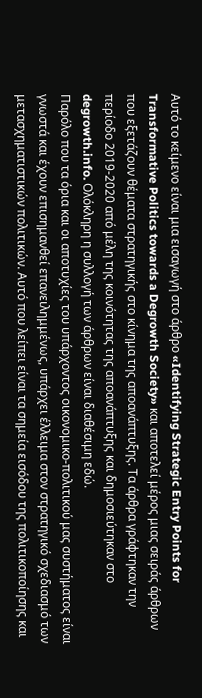Αυτό το κείμενο είναι μια εισαγωγή στο άρθρο «Identifying Strategic Entry Points for Transformative Politics towards a Degrowth Society» και αποτελεί μέρος μιας σειράς άρθρων που εξετάζουν θέματα στρατηγικής στο κίνημα της αποανάπτυξης. Τα άρθρα γράφτηκαν την περίοδο 2019-2020 από μέλη της κοινότητας της αποανάπτυξης και δημοσιεύτηκαν στο degrowth.info. Ολόκληρη η συλλογή των άρθρων είναι διαθέσιμη εδώ.
Παρόλο που τα όρια και οι αποτυχίες του υπάρχοντος οικονομικο-πολιτικού μας συστήματος είναι γνωστά και έχουν επισημανθεί επανειλημμένως, υπάρχει έλλειμα στον στρατηγικό σχεδιασμό των μετασχηματιστικών πολιτικών. Αυτό που λείπει είναι τα σημεία εισόδου της πολιτικοποίησης και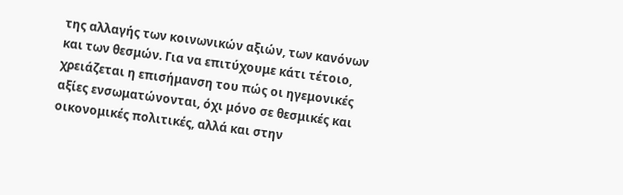της αλλαγής των κοινωνικών αξιών, των κανόνων και των θεσμών. Για να επιτύχουμε κάτι τέτοιο, χρειάζεται η επισήμανση του πώς οι ηγεμονικές αξίες ενσωματώνονται, όχι μόνο σε θεσμικές και οικονομικές πολιτικές, αλλά και στην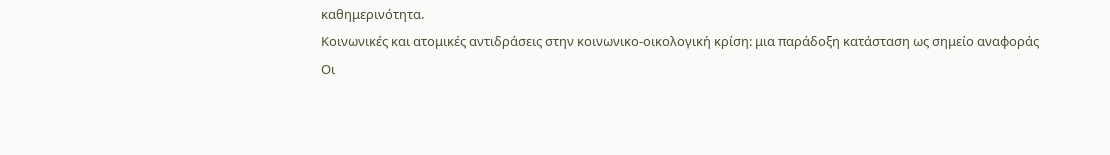καθημερινότητα.
Κοινωνικές και ατομικές αντιδράσεις στην κοινωνικο-οικολογική κρίση: μια παράδοξη κατάσταση ως σημείο αναφοράς
Οι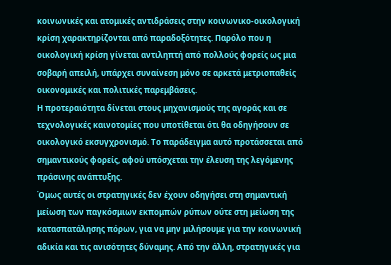κοινωνικές και ατομικές αντιδράσεις στην κοινωνικο-οικολογική κρίση χαρακτηρίζονται από παραδοξότητες. Παρόλο που η οικολογική κρίση γίνεται αντιληπτή από πολλούς φορείς ως μια σοβαρή απειλή, υπάρχει συναίνεση μόνο σε αρκετά μετριοπαθείς οικονομικές και πολιτικές παρεμβάσεις.
Η προτεραιότητα δίνεται στους μηχανισμούς της αγοράς και σε τεχνολογικές καινοτομίες που υποτίθεται ότι θα οδηγήσουν σε οικολογικό εκσυγχρονισμό. Το παράδειγμα αυτό προτάσσεται από σημαντικούς φορείς, αφού υπόσχεται την έλευση της λεγόμενης πράσινης ανάπτυξης.
Όμως αυτές οι στρατηγικές δεν έχουν οδηγήσει στη σημαντική μείωση των παγκόσμιων εκπομπών ρύπων ούτε στη μείωση της κατασπατάλησης πόρων, για να μην μιλήσουμε για την κοινωνική αδικία και τις ανισότητες δύναμης. Από την άλλη, στρατηγικές για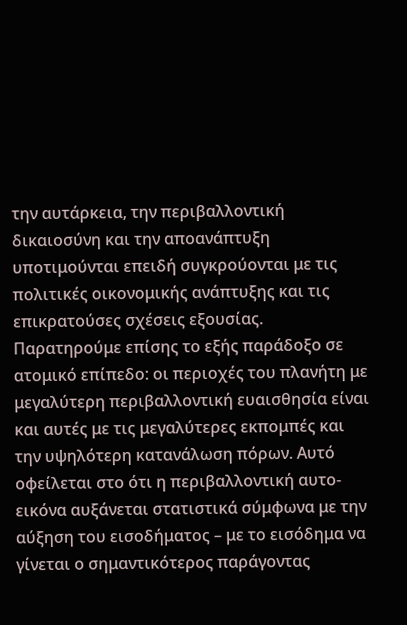την αυτάρκεια, την περιβαλλοντική δικαιοσύνη και την αποανάπτυξη υποτιμούνται επειδή συγκρούονται με τις πολιτικές οικονομικής ανάπτυξης και τις επικρατούσες σχέσεις εξουσίας.
Παρατηρούμε επίσης το εξής παράδοξο σε ατομικό επίπεδο: οι περιοχές του πλανήτη με μεγαλύτερη περιβαλλοντική ευαισθησία είναι και αυτές με τις μεγαλύτερες εκπομπές και την υψηλότερη κατανάλωση πόρων. Αυτό οφείλεται στο ότι η περιβαλλοντική αυτο-εικόνα αυξάνεται στατιστικά σύμφωνα με την αύξηση του εισοδήματος – με το εισόδημα να γίνεται ο σημαντικότερος παράγοντας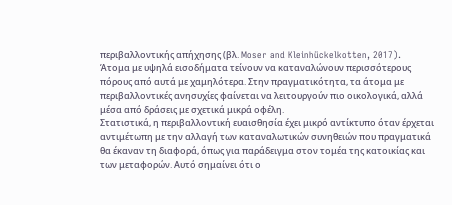περιβαλλοντικής απήχησης (βλ. Moser and Kleinhückelkotten, 2017).
Άτομα με υψηλά εισοδήματα τείνουν να καταναλώνουν περισσότερους πόρους από αυτά με χαμηλότερα. Στην πραγματικότητα, τα άτομα με περιβαλλοντικές ανησυχίες φαίνεται να λειτουργούν πιο οικολογικά, αλλά μέσα από δράσεις με σχετικά μικρά οφέλη.
Στατιστικά, η περιβαλλοντική ευαισθησία έχει μικρό αντίκτυπο όταν έρχεται αντιμέτωπη με την αλλαγή των καταναλωτικών συνηθειών που πραγματικά θα έκαναν τη διαφορά, όπως για παράδειγμα στον τομέα της κατοικίας και των μεταφορών. Αυτό σημαίνει ότι ο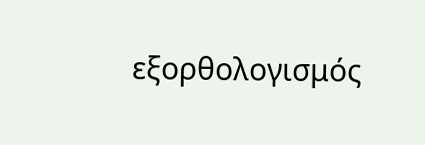εξορθολογισμός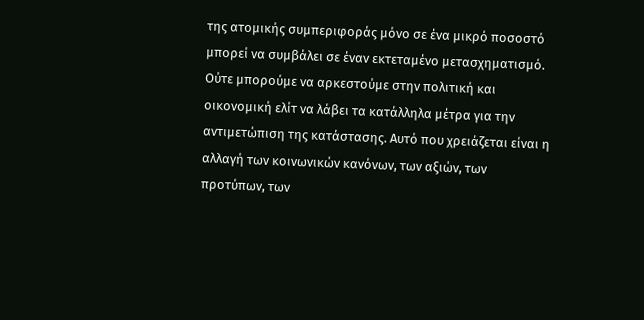της ατομικής συμπεριφοράς μόνο σε ένα μικρό ποσοστό μπορεί να συμβάλει σε έναν εκτεταμένο μετασχηματισμό.
Ούτε μπορούμε να αρκεστούμε στην πολιτική και οικονομική ελίτ να λάβει τα κατάλληλα μέτρα για την αντιμετώπιση της κατάστασης. Αυτό που χρειάζεται είναι η αλλαγή των κοινωνικών κανόνων, των αξιών, των προτύπων, των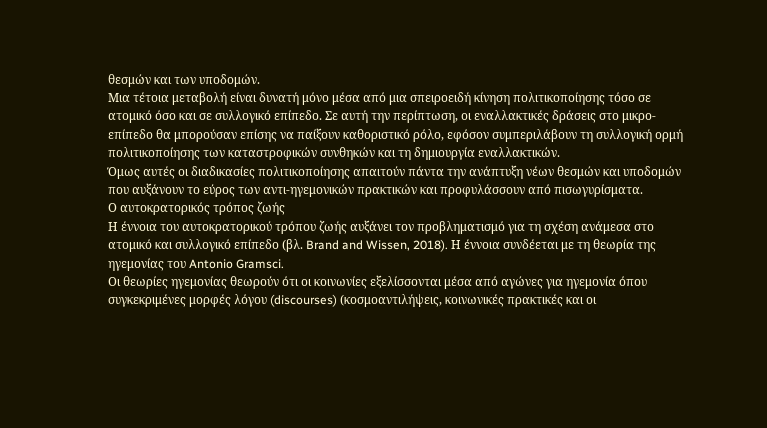θεσμών και των υποδομών.
Μια τέτοια μεταβολή είναι δυνατή μόνο μέσα από μια σπειροειδή κίνηση πολιτικοποίησης τόσο σε ατομικό όσο και σε συλλογικό επίπεδο. Σε αυτή την περίπτωση, οι εναλλακτικές δράσεις στο μικρο-επίπεδο θα μπορούσαν επίσης να παίξουν καθοριστικό ρόλο, εφόσον συμπεριλάβουν τη συλλογική ορμή πολιτικοποίησης των καταστροφικών συνθηκών και τη δημιουργία εναλλακτικών.
Όμως αυτές οι διαδικασίες πολιτικοποίησης απαιτούν πάντα την ανάπτυξη νέων θεσμών και υποδομών που αυξάνουν το εύρος των αντι-ηγεμονικών πρακτικών και προφυλάσσουν από πισωγυρίσματα.
Ο αυτοκρατορικός τρόπος ζωής
Η έννοια του αυτοκρατορικού τρόπου ζωής αυξάνει τον προβληματισμό για τη σχέση ανάμεσα στο ατομικό και συλλογικό επίπεδο (βλ. Brand and Wissen, 2018). Η έννοια συνδέεται με τη θεωρία της ηγεμονίας του Antonio Gramsci.
Οι θεωρίες ηγεμονίας θεωρούν ότι οι κοινωνίες εξελίσσονται μέσα από αγώνες για ηγεμονία όπου συγκεκριμένες μορφές λόγου (discourses) (κοσμοαντιλήψεις, κοινωνικές πρακτικές και οι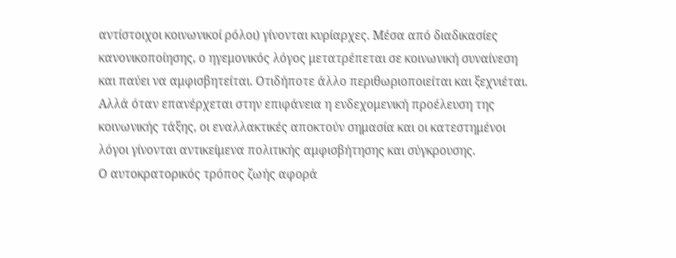αντίστοιχοι κοινωνικοί ρόλοι) γίνονται κυρίαρχες. Μέσα από διαδικασίες κανονικοποίησης, ο ηγεμονικός λόγος μετατρέπεται σε κοινωνική συναίνεση και παύει να αμφισβητείται. Οτιδήποτε άλλο περιθωριοποιείται και ξεχνιέται.
Αλλά όταν επανέρχεται στην επιφάνεια η ενδεχομενική προέλευση της κοινωνικής τάξης, οι εναλλακτικές αποκτούν σημασία και οι κατεστημένοι λόγοι γίνονται αντικείμενα πολιτικής αμφισβήτησης και σύγκρουσης.
Ο αυτοκρατορικός τρόπος ζωής αφορά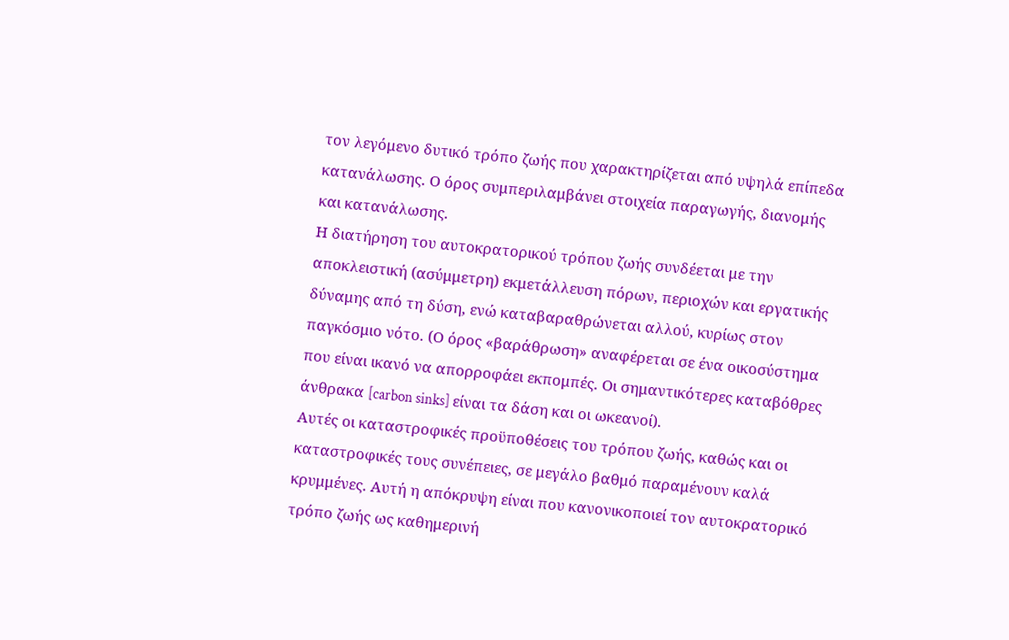τον λεγόμενο δυτικό τρόπο ζωής που χαρακτηρίζεται από υψηλά επίπεδα κατανάλωσης. Ο όρος συμπεριλαμβάνει στοιχεία παραγωγής, διανομής και κατανάλωσης.
Η διατήρηση του αυτοκρατορικού τρόπου ζωής συνδέεται με την αποκλειστική (ασύμμετρη) εκμετάλλευση πόρων, περιοχών και εργατικής δύναμης από τη δύση, ενώ καταβαραθρώνεται αλλού, κυρίως στον παγκόσμιο νότο. (Ο όρος «βαράθρωση» αναφέρεται σε ένα οικοσύστημα που είναι ικανό να απορροφάει εκπομπές. Οι σημαντικότερες καταβόθρες άνθρακα [carbon sinks] είναι τα δάση και οι ωκεανοί).
Αυτές οι καταστροφικές προϋποθέσεις του τρόπου ζωής, καθώς και οι καταστροφικές τους συνέπειες, σε μεγάλο βαθμό παραμένουν καλά κρυμμένες. Αυτή η απόκρυψη είναι που κανονικοποιεί τον αυτοκρατορικό τρόπο ζωής ως καθημερινή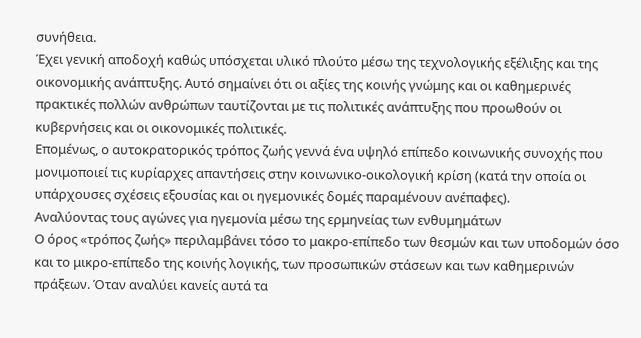συνήθεια.
Έχει γενική αποδοχή καθώς υπόσχεται υλικό πλούτο μέσω της τεχνολογικής εξέλιξης και της οικονομικής ανάπτυξης. Αυτό σημαίνει ότι οι αξίες της κοινής γνώμης και οι καθημερινές πρακτικές πολλών ανθρώπων ταυτίζονται με τις πολιτικές ανάπτυξης που προωθούν οι κυβερνήσεις και οι οικονομικές πολιτικές.
Επομένως, ο αυτοκρατορικός τρόπος ζωής γεννά ένα υψηλό επίπεδο κοινωνικής συνοχής που μονιμοποιεί τις κυρίαρχες απαντήσεις στην κοινωνικο-οικολογική κρίση (κατά την οποία οι υπάρχουσες σχέσεις εξουσίας και οι ηγεμονικές δομές παραμένουν ανέπαφες).
Αναλύοντας τους αγώνες για ηγεμονία μέσω της ερμηνείας των ενθυμημάτων
Ο όρος «τρόπος ζωής» περιλαμβάνει τόσο το μακρο-επίπεδο των θεσμών και των υποδομών όσο και το μικρο-επίπεδο της κοινής λογικής, των προσωπικών στάσεων και των καθημερινών πράξεων. Όταν αναλύει κανείς αυτά τα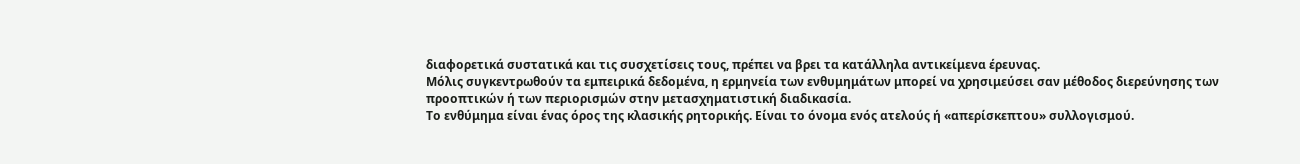διαφορετικά συστατικά και τις συσχετίσεις τους, πρέπει να βρει τα κατάλληλα αντικείμενα έρευνας.
Μόλις συγκεντρωθούν τα εμπειρικά δεδομένα, η ερμηνεία των ενθυμημάτων μπορεί να χρησιμεύσει σαν μέθοδος διερεύνησης των προοπτικών ή των περιορισμών στην μετασχηματιστική διαδικασία.
Το ενθύμημα είναι ένας όρος της κλασικής ρητορικής. Είναι το όνομα ενός ατελούς ή «απερίσκεπτου» συλλογισμού.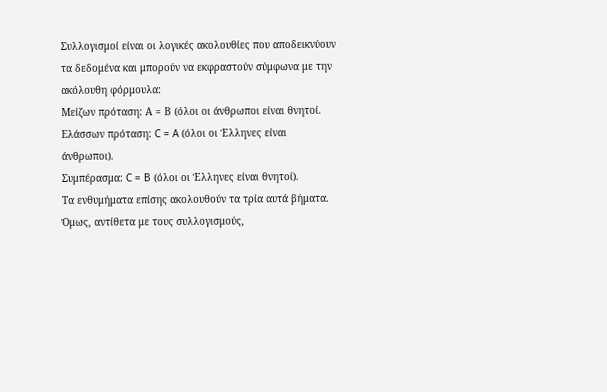Συλλογισμοί είναι οι λογικές ακολουθίες που αποδεικνύουν τα δεδομένα και μπορούν να εκφραστούν σύμφωνα με την ακόλουθη φόρμουλα:
Μείζων πρόταση: Α = Β (όλοι οι άνθρωποι είναι θνητοί.
Ελάσσων πρόταση: C = A (όλοι οι Έλληνες είναι άνθρωποι).
Συμπέρασμα: C = B (όλοι οι Έλληνες είναι θνητοί).
Τα ενθυμήματα επίσης ακολουθούν τα τρία αυτά βήματα. Όμως, αντίθετα με τους συλλογισμούς,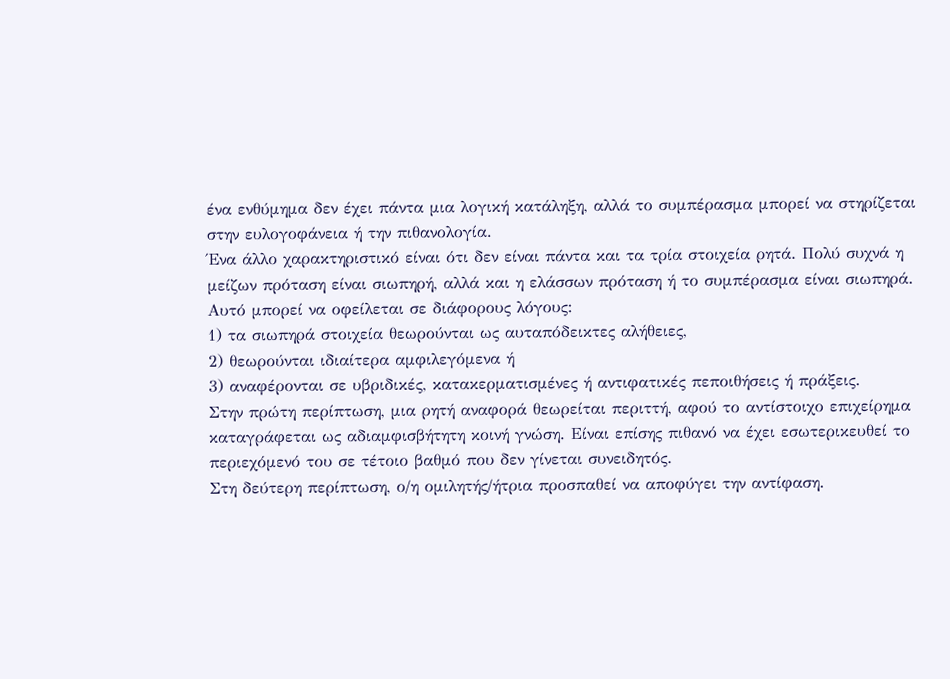ένα ενθύμημα δεν έχει πάντα μια λογική κατάληξη, αλλά το συμπέρασμα μπορεί να στηρίζεται στην ευλογοφάνεια ή την πιθανολογία.
Ένα άλλο χαρακτηριστικό είναι ότι δεν είναι πάντα και τα τρία στοιχεία ρητά. Πολύ συχνά η μείζων πρόταση είναι σιωπηρή, αλλά και η ελάσσων πρόταση ή το συμπέρασμα είναι σιωπηρά. Αυτό μπορεί να οφείλεται σε διάφορους λόγους:
1) τα σιωπηρά στοιχεία θεωρούνται ως αυταπόδεικτες αλήθειες,
2) θεωρούνται ιδιαίτερα αμφιλεγόμενα ή
3) αναφέρονται σε υβριδικές, κατακερματισμένες ή αντιφατικές πεποιθήσεις ή πράξεις.
Στην πρώτη περίπτωση, μια ρητή αναφορά θεωρείται περιττή, αφού το αντίστοιχο επιχείρημα καταγράφεται ως αδιαμφισβήτητη κοινή γνώση. Είναι επίσης πιθανό να έχει εσωτερικευθεί το περιεχόμενό του σε τέτοιο βαθμό που δεν γίνεται συνειδητός.
Στη δεύτερη περίπτωση, ο/η ομιλητής/ήτρια προσπαθεί να αποφύγει την αντίφαση.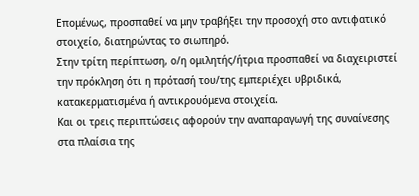Επομένως, προσπαθεί να μην τραβήξει την προσοχή στο αντιφατικό στοιχείο, διατηρώντας το σιωπηρό.
Στην τρίτη περίπτωση, ο/η ομιλητής/ήτρια προσπαθεί να διαχειριστεί την πρόκληση ότι η πρότασή του/της εμπεριέχει υβριδικά, κατακερματισμένα ή αντικρουόμενα στοιχεία.
Και οι τρεις περιπτώσεις αφορούν την αναπαραγωγή της συναίνεσης στα πλαίσια της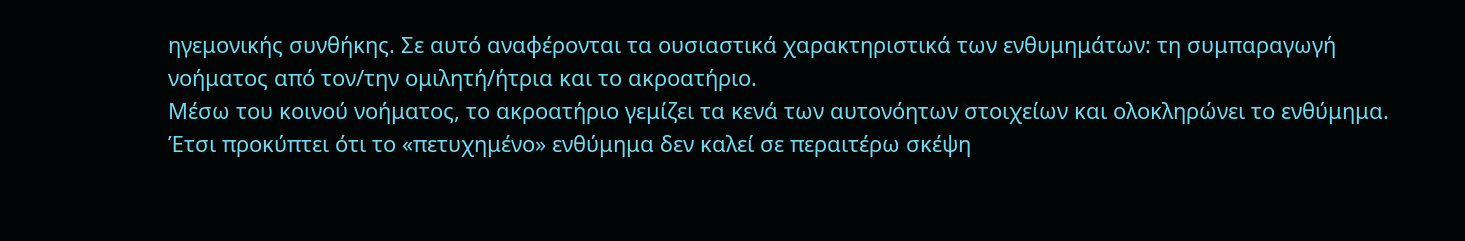ηγεμονικής συνθήκης. Σε αυτό αναφέρονται τα ουσιαστικά χαρακτηριστικά των ενθυμημάτων: τη συμπαραγωγή νοήματος από τον/την ομιλητή/ήτρια και το ακροατήριο.
Μέσω του κοινού νοήματος, το ακροατήριο γεμίζει τα κενά των αυτονόητων στοιχείων και ολοκληρώνει το ενθύμημα. Έτσι προκύπτει ότι το «πετυχημένο» ενθύμημα δεν καλεί σε περαιτέρω σκέψη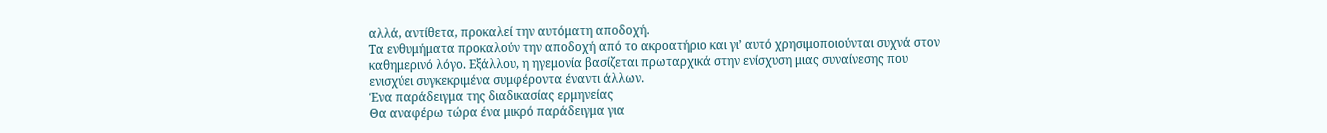αλλά, αντίθετα, προκαλεί την αυτόματη αποδοχή.
Τα ενθυμήματα προκαλούν την αποδοχή από το ακροατήριο και γι’ αυτό χρησιμοποιούνται συχνά στον καθημερινό λόγο. Εξάλλου, η ηγεμονία βασίζεται πρωταρχικά στην ενίσχυση μιας συναίνεσης που ενισχύει συγκεκριμένα συμφέροντα έναντι άλλων.
Ένα παράδειγμα της διαδικασίας ερμηνείας
Θα αναφέρω τώρα ένα μικρό παράδειγμα για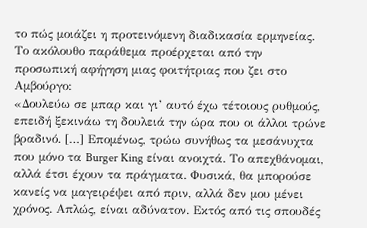το πώς μοιάζει η προτεινόμενη διαδικασία ερμηνείας. Το ακόλουθο παράθεμα προέρχεται από την προσωπική αφήγηση μιας φοιτήτριας που ζει στο Αμβούργο:
«Δουλεύω σε μπαρ και γι’ αυτό έχω τέτοιους ρυθμούς, επειδή ξεκινάω τη δουλειά την ώρα που οι άλλοι τρώνε βραδινό. […] Επομένως, τρώω συνήθως τα μεσάνυχτα που μόνο τα Burger King είναι ανοιχτά. Το απεχθάνομαι, αλλά έτσι έχουν τα πράγματα. Φυσικά, θα μπορούσε κανείς να μαγειρέψει από πριν, αλλά δεν μου μένει χρόνος. Απλώς, είναι αδύνατον. Εκτός από τις σπουδές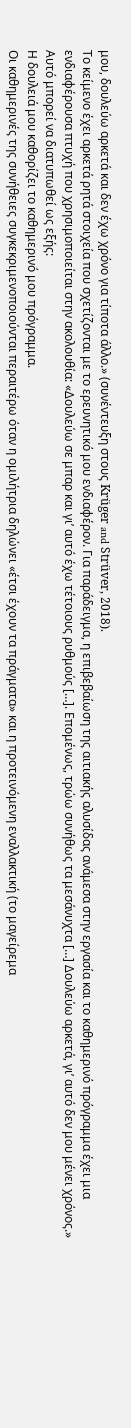μου, δουλεύω αρκετά και δεν έχω χρόνο για τίποτα άλλο.» (συνέντευξη στους Krüger and Strüver, 2018).
Το κείμενο έχει αρκετά ρητά στοιχεία που σχετίζονται με το ερευνητικό μου ενδιαφέρον. Για παράδειγμα, η επιβεβαίωση της αιτιακής αλυσίδας ανάμεσα στην εργασία και το καθημερινό πρόγραμμα έχει μια ενδιαφέρουσα πτυχή που χρησιμοποιείται στην ακολουθία: «Δουλεύω σε μπαρ και γι’ αυτό έχω τέτοιους ρυθμούς […]. Επομένως, τρώω συνήθως τα μεσάνυχτα […] Δουλεύω αρκετά, γι’ αυτό δεν μου μένει χρόνος.» Αυτό μπορεί να διατυπωθεί ως εξής:
Η δουλειά μου καθορίζει το καθημερινό μου πρόγραμμα.
Οι καθημερινές της συνήθειες συγκεκριμενοποιούνται περαιτέρω όταν η ομιλήτρια δηλώνει «έτσι έχουν τα πράγματα» και η προτεινόμενη εναλλακτική (το μαγείρεμα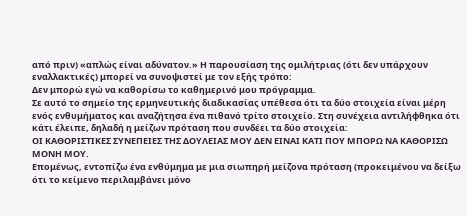από πριν) «απλώς είναι αδύνατον.» Η παρουσίαση της ομιλήτριας (ότι δεν υπάρχουν εναλλακτικές) μπορεί να συνοψιστεί με τον εξής τρόπο:
Δεν μπορώ εγώ να καθορίσω το καθημερινό μου πρόγραμμα.
Σε αυτό το σημείο της ερμηνευτικής διαδικασίας υπέθεσα ότι τα δύο στοιχεία είναι μέρη ενός ενθυμήματος και αναζήτησα ένα πιθανό τρίτο στοιχείο. Στη συνέχεια αντιλήφθηκα ότι κάτι έλειπε, δηλαδή η μείζων πρόταση που συνδέει τα δύο στοιχεία:
ΟΙ ΚΑΘΟΡΙΣΤΙΚΕΣ ΣΥΝΕΠΕΙΕΣ ΤΗΣ ΔΟΥΛΕΙΑΣ ΜΟΥ ΔΕΝ ΕΙΝΑΙ ΚΑΤΙ ΠΟΥ ΜΠΟΡΩ ΝΑ ΚΑΘΟΡΙΣΩ ΜΟΝΗ ΜΟΥ.
Επομένως, εντοπίζω ένα ενθύμημα με μια σιωπηρή μείζονα πρόταση (προκειμένου να δείξω ότι το κείμενο περιλαμβάνει μόνο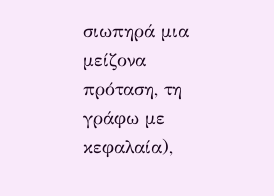σιωπηρά μια μείζονα πρόταση, τη γράφω με κεφαλαία),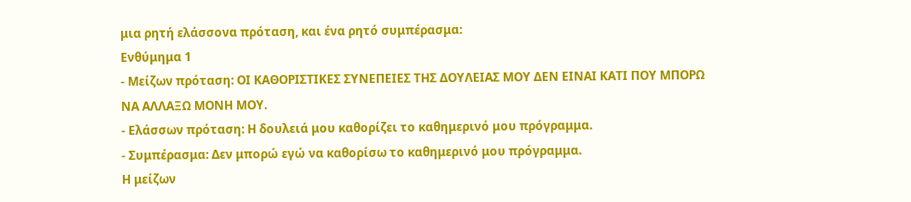μια ρητή ελάσσονα πρόταση, και ένα ρητό συμπέρασμα:
Ενθύμημα 1
- Μείζων πρόταση: ΟΙ ΚΑΘΟΡΙΣΤΙΚΕΣ ΣΥΝΕΠΕΙΕΣ ΤΗΣ ΔΟΥΛΕΙΑΣ ΜΟΥ ΔΕΝ ΕΙΝΑΙ ΚΑΤΙ ΠΟΥ ΜΠΟΡΩ ΝΑ ΑΛΛΑΞΩ ΜΟΝΗ ΜΟΥ.
- Ελάσσων πρόταση: Η δουλειά μου καθορίζει το καθημερινό μου πρόγραμμα.
- Συμπέρασμα: Δεν μπορώ εγώ να καθορίσω το καθημερινό μου πρόγραμμα.
Η μείζων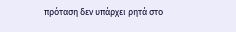πρόταση δεν υπάρχει ρητά στο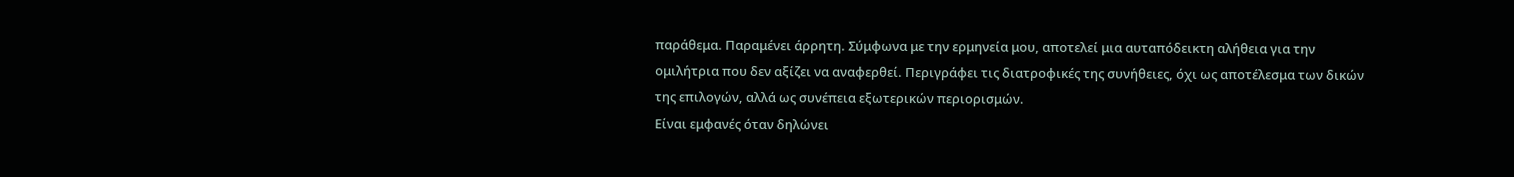παράθεμα. Παραμένει άρρητη. Σύμφωνα με την ερμηνεία μου, αποτελεί μια αυταπόδεικτη αλήθεια για την ομιλήτρια που δεν αξίζει να αναφερθεί. Περιγράφει τις διατροφικές της συνήθειες, όχι ως αποτέλεσμα των δικών της επιλογών, αλλά ως συνέπεια εξωτερικών περιορισμών.
Είναι εμφανές όταν δηλώνει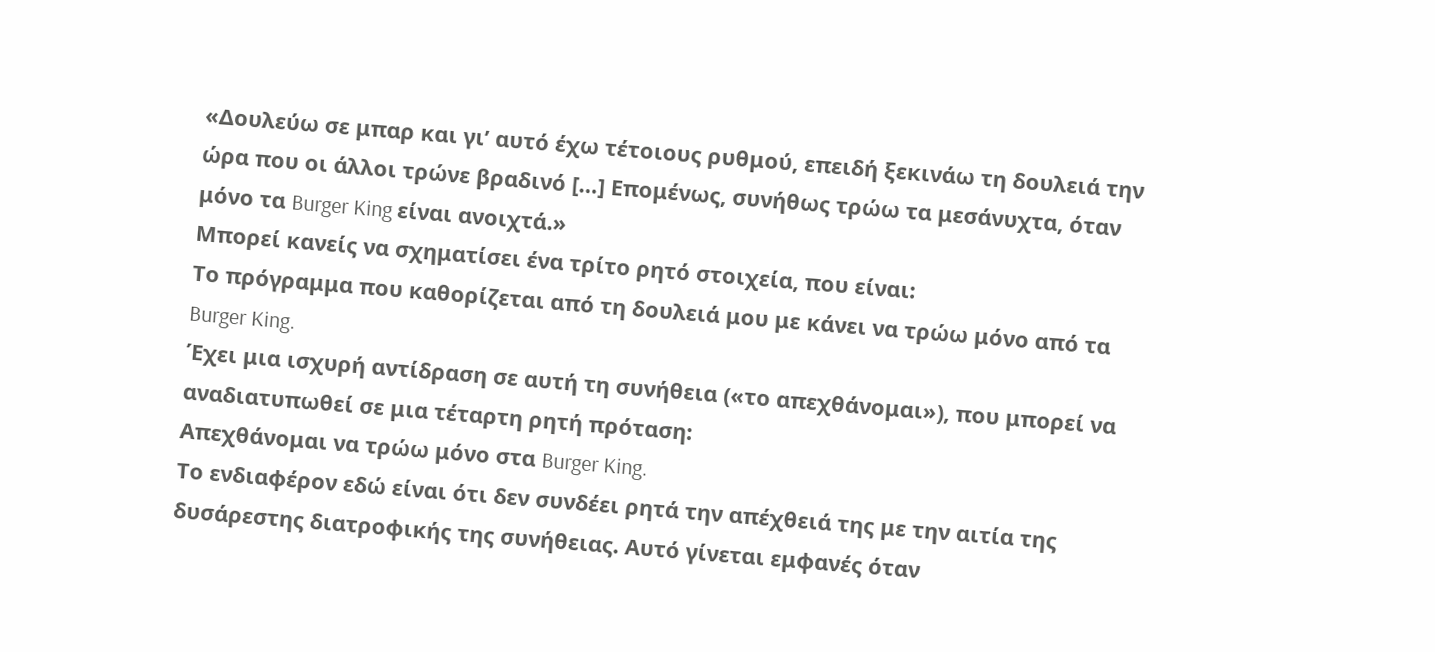«Δουλεύω σε μπαρ και γι’ αυτό έχω τέτοιους ρυθμού, επειδή ξεκινάω τη δουλειά την ώρα που οι άλλοι τρώνε βραδινό […] Επομένως, συνήθως τρώω τα μεσάνυχτα, όταν μόνο τα Burger King είναι ανοιχτά.»
Μπορεί κανείς να σχηματίσει ένα τρίτο ρητό στοιχεία, που είναι:
Το πρόγραμμα που καθορίζεται από τη δουλειά μου με κάνει να τρώω μόνο από τα Burger King.
Έχει μια ισχυρή αντίδραση σε αυτή τη συνήθεια («το απεχθάνομαι»), που μπορεί να αναδιατυπωθεί σε μια τέταρτη ρητή πρόταση:
Απεχθάνομαι να τρώω μόνο στα Burger King.
Το ενδιαφέρον εδώ είναι ότι δεν συνδέει ρητά την απέχθειά της με την αιτία της δυσάρεστης διατροφικής της συνήθειας. Αυτό γίνεται εμφανές όταν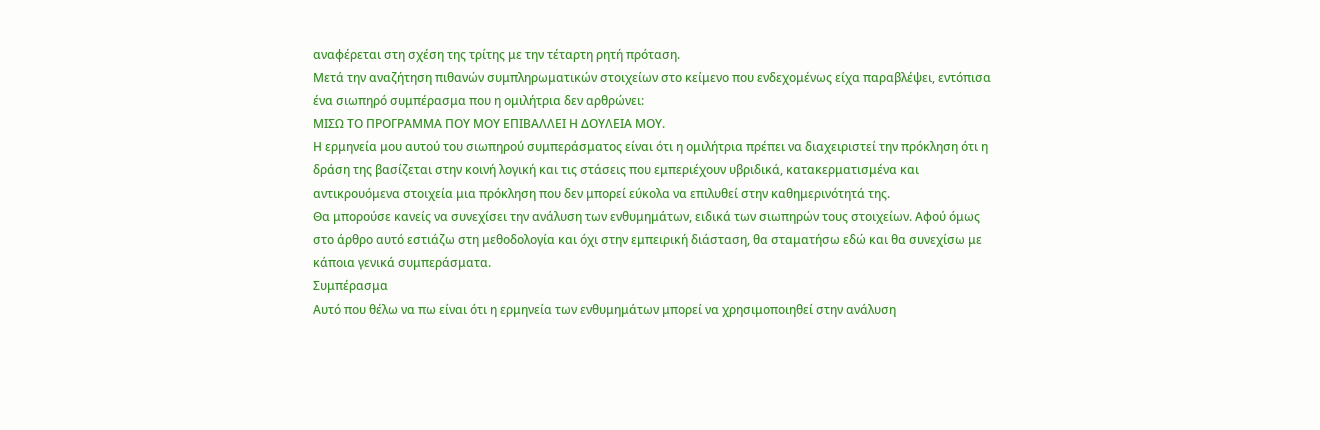αναφέρεται στη σχέση της τρίτης με την τέταρτη ρητή πρόταση.
Μετά την αναζήτηση πιθανών συμπληρωματικών στοιχείων στο κείμενο που ενδεχομένως είχα παραβλέψει, εντόπισα ένα σιωπηρό συμπέρασμα που η ομιλήτρια δεν αρθρώνει:
ΜΙΣΩ ΤΟ ΠΡΟΓΡΑΜΜΑ ΠΟΥ ΜΟΥ ΕΠΙΒΑΛΛΕΙ Η ΔΟΥΛΕΙΑ ΜΟΥ.
Η ερμηνεία μου αυτού του σιωπηρού συμπεράσματος είναι ότι η ομιλήτρια πρέπει να διαχειριστεί την πρόκληση ότι η δράση της βασίζεται στην κοινή λογική και τις στάσεις που εμπεριέχουν υβριδικά, κατακερματισμένα και αντικρουόμενα στοιχεία μια πρόκληση που δεν μπορεί εύκολα να επιλυθεί στην καθημερινότητά της.
Θα μπορούσε κανείς να συνεχίσει την ανάλυση των ενθυμημάτων, ειδικά των σιωπηρών τους στοιχείων. Αφού όμως στο άρθρο αυτό εστιάζω στη μεθοδολογία και όχι στην εμπειρική διάσταση, θα σταματήσω εδώ και θα συνεχίσω με κάποια γενικά συμπεράσματα.
Συμπέρασμα
Αυτό που θέλω να πω είναι ότι η ερμηνεία των ενθυμημάτων μπορεί να χρησιμοποιηθεί στην ανάλυση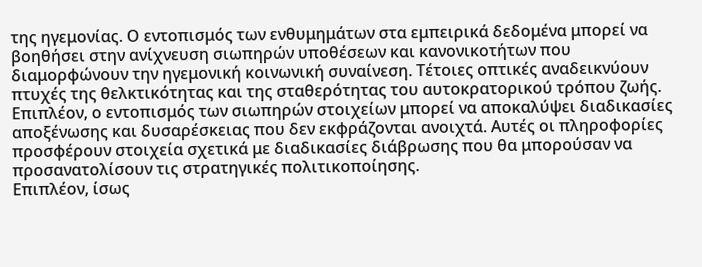της ηγεμονίας. Ο εντοπισμός των ενθυμημάτων στα εμπειρικά δεδομένα μπορεί να βοηθήσει στην ανίχνευση σιωπηρών υποθέσεων και κανονικοτήτων που διαμορφώνουν την ηγεμονική κοινωνική συναίνεση. Τέτοιες οπτικές αναδεικνύουν πτυχές της θελκτικότητας και της σταθερότητας του αυτοκρατορικού τρόπου ζωής.
Επιπλέον, ο εντοπισμός των σιωπηρών στοιχείων μπορεί να αποκαλύψει διαδικασίες αποξένωσης και δυσαρέσκειας που δεν εκφράζονται ανοιχτά. Αυτές οι πληροφορίες προσφέρουν στοιχεία σχετικά με διαδικασίες διάβρωσης που θα μπορούσαν να προσανατολίσουν τις στρατηγικές πολιτικοποίησης.
Επιπλέον, ίσως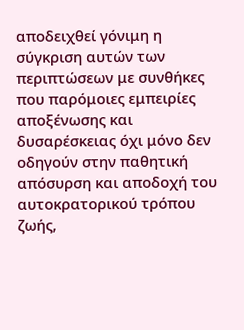αποδειχθεί γόνιμη η σύγκριση αυτών των περιπτώσεων με συνθήκες που παρόμοιες εμπειρίες αποξένωσης και δυσαρέσκειας όχι μόνο δεν οδηγούν στην παθητική απόσυρση και αποδοχή του αυτοκρατορικού τρόπου ζωής,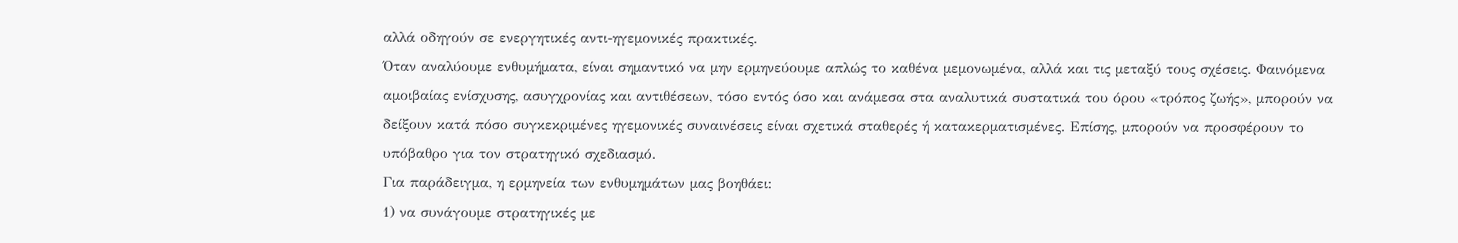αλλά οδηγούν σε ενεργητικές αντι-ηγεμονικές πρακτικές.
Όταν αναλύουμε ενθυμήματα, είναι σημαντικό να μην ερμηνεύουμε απλώς το καθένα μεμονωμένα, αλλά και τις μεταξύ τους σχέσεις. Φαινόμενα αμοιβαίας ενίσχυσης, ασυγχρονίας και αντιθέσεων, τόσο εντός όσο και ανάμεσα στα αναλυτικά συστατικά του όρου «τρόπος ζωής», μπορούν να δείξουν κατά πόσο συγκεκριμένες ηγεμονικές συναινέσεις είναι σχετικά σταθερές ή κατακερματισμένες. Επίσης, μπορούν να προσφέρουν το υπόβαθρο για τον στρατηγικό σχεδιασμό.
Για παράδειγμα, η ερμηνεία των ενθυμημάτων μας βοηθάει:
1) να συνάγουμε στρατηγικές με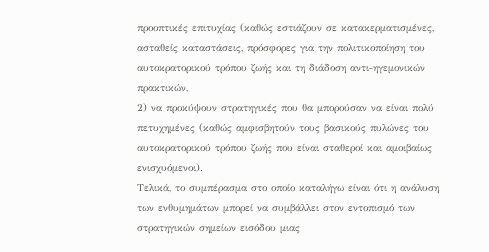προοπτικές επιτυχίας (καθώς εστιάζουν σε κατακερματισμένες, ασταθείς καταστάσεις, πρόσφορες για την πολιτικοποίηση του αυτοκρατορικού τρόπου ζωής και τη διάδοση αντι-ηγεμονικών πρακτικών,
2) να προκύψουν στρατηγικές που θα μπορούσαν να είναι πολύ πετυχημένες (καθώς αμφισβητούν τους βασικούς πυλώνες του αυτοκρατορικού τρόπου ζωής που είναι σταθεροί και αμοιβαίως ενισχυόμενοι).
Τελικά, το συμπέρασμα στο οποίο καταλήγω είναι ότι η ανάλυση των ενθυμημάτων μπορεί να συμβάλλει στον εντοπισμό των στρατηγικών σημείων εισόδου μιας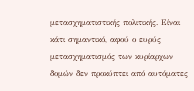μετασχηματιστικής πολιτικής. Είναι κάτι σημαντικό, αφού ο ευρύς μετασχηματισμός των κυρίαρχων δομών δεν προκύπτει από αυτόματες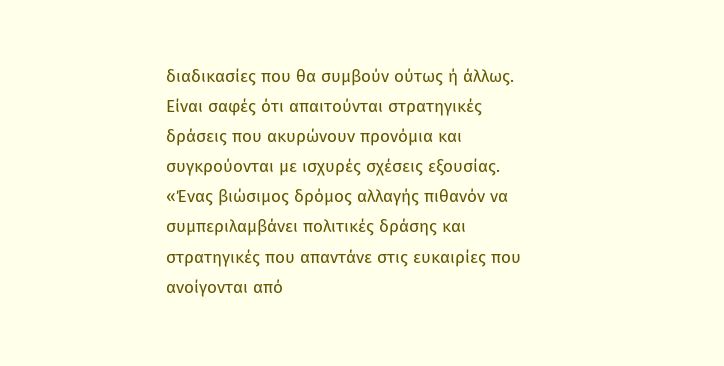διαδικασίες που θα συμβούν ούτως ή άλλως.
Είναι σαφές ότι απαιτούνται στρατηγικές δράσεις που ακυρώνουν προνόμια και συγκρούονται με ισχυρές σχέσεις εξουσίας. «Ένας βιώσιμος δρόμος αλλαγής πιθανόν να συμπεριλαμβάνει πολιτικές δράσης και στρατηγικές που απαντάνε στις ευκαιρίες που ανοίγονται από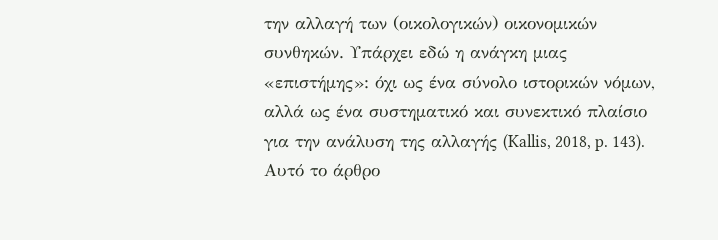την αλλαγή των (οικολογικών) οικονομικών συνθηκών. Υπάρχει εδώ η ανάγκη μιας «επιστήμης»: όχι ως ένα σύνολο ιστορικών νόμων, αλλά ως ένα συστηματικό και συνεκτικό πλαίσιο για την ανάλυση της αλλαγής (Kallis, 2018, p. 143).
Αυτό το άρθρο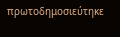πρωτοδημοσιεύτηκε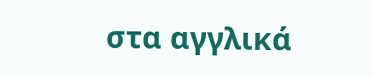στα αγγλικά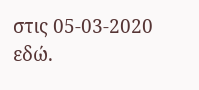στις 05-03-2020 εδώ.